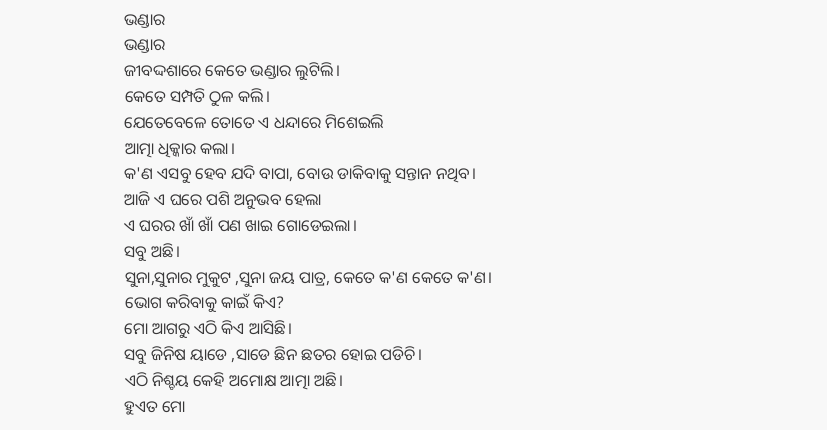ଭଣ୍ଡାର
ଭଣ୍ଡାର
ଜୀବଦ୍ଦଶାରେ କେତେ ଭଣ୍ଡାର ଲୁଟିଲି।
କେତେ ସମ୍ପତି ଠୁଳ କଲି।
ଯେତେବେଳେ ତୋତେ ଏ ଧନ୍ଦାରେ ମିଶେଇଲି
ଆତ୍ମା ଧିକ୍କାର କଲା।
କ'ଣ ଏସବୁ ହେବ ଯଦି ବାପା, ବୋଉ ଡାକିବାକୁ ସନ୍ତାନ ନଥିବ।
ଆଜି ଏ ଘରେ ପଶି ଅନୁଭବ ହେଲା
ଏ ଘରର ଖାଁ ଖାଁ ପଣ ଖାଇ ଗୋଡେଇଲା।
ସବୁ ଅଛି।
ସୁନା,ସୁନାର ମୁକୁଟ ,ସୁନା ଜୟ ପାତ୍ର, କେତେ କ'ଣ କେତେ କ'ଣ।
ଭୋଗ କରିବାକୁ କାଇଁ କିଏ?
ମୋ ଆଗରୁ ଏଠି କିଏ ଆସିଛି।
ସବୁ ଜିନିଷ ୟାଡେ ,ସାଡେ ଛିନ ଛତର ହୋଇ ପଡିଚି।
ଏଠି ନିଶ୍ଚୟ କେହି ଅମୋକ୍ଷ ଆତ୍ମା ଅଛି।
ହୁଏତ ମୋ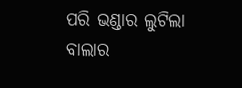ପରି ଭଣ୍ଡାର ଲୁଟିଲା ବାଲାର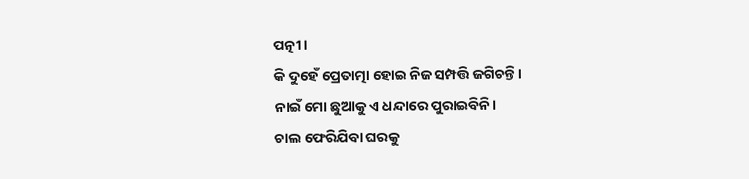ପତ୍ନୀ।
କି ଦୁହେଁ ପ୍ରେତାତ୍ମା ହୋଇ ନିଜ ସମ୍ପତ୍ତି ଜଗିଚନ୍ତି।
ନାଇଁ ମୋ ଛୁଆକୁ ଏ ଧନ୍ଦାରେ ପୁରାଇବିନି।
ଚାଲ ଫେରିଯିବା ଘରକୁ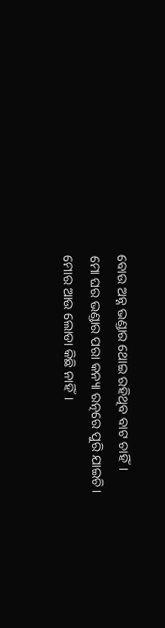ବୋଉ ଅନ୍ନ ଭଣ୍ଡାର ଥୋଇ ରହିଥିବ ବାଟ ଚାହିଁ।
ମୋ ଘର ଭଣ୍ଡାର ପରା କନ୍ୟା ରତ୍ନରେ ପୁରି ଯାଇଚି।
ମୋର ଆଉ ଲୋଡା କିଛି ନାହିଁ।